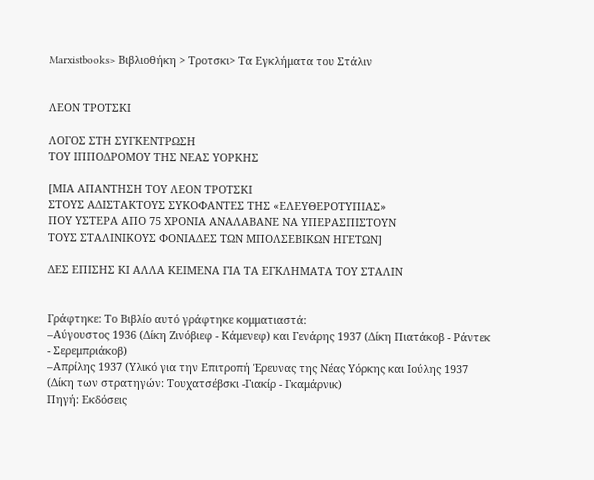Marxistbooks> Βιβλιοθήκη > Τροτσκι> Τα Εγκλήματα του Στάλιν


ΛΕΟΝ ΤΡΟΤΣΚΙ

ΛΟΓΟΣ ΣΤΗ ΣΥΓΚΕΝΤΡΩΣΗ
ΤΟΥ ΙΠΠΟΔΡΟΜΟΥ ΤΗΣ ΝΕΑΣ ΥΟΡΚΗΣ

[ΜΙΑ ΑΠΑΝΤΗΣΗ ΤΟΥ ΛΕΟΝ ΤΡΟΤΣΚΙ
ΣΤΟΥΣ ΑΔΙΣΤΑΚΤΟΥΣ ΣΥΚΟΦΑΝΤΕΣ ΤΗΣ «ΕΛΕΥΘΕΡΟΤΥΠΙΑΣ»
ΠΟΥ ΥΣΤΕΡΑ ΑΠΟ 75 ΧΡΟΝΙΑ ΑΝΑΛΑΒΑΝΕ ΝΑ ΥΠΕΡΑΣΠΙΣΤΟΥΝ
ΤΟΥΣ ΣΤΑΛΙΝΙΚΟΥΣ ΦΟΝΙΑΔΕΣ ΤΩΝ ΜΠΟΛΣΕΒΙΚΩΝ ΗΓΕΤΩΝ]

ΔΕΣ ΕΠΙΣΗΣ ΚΙ ΑΛΛΑ ΚΕΙΜΕΝΑ ΓΙΑ ΤΑ ΕΓΚΛΗΜΑΤΑ ΤΟΥ ΣΤΑΛΙΝ


Γράφτηκε: Το Βιβλίο αυτό γράφτηκε κομματιαστά:
–Αύγουστος 1936 (Δίκη Ζινόβιεφ - Κάμενεφ) και Γενάρης 1937 (Δίκη Πιατάκοβ - Ράντεκ - Σερεμπριάκοβ)
–Απρίλης 1937 (Υλικό για την Επιτροπή Έρευνας της Νέας Υόρκης και Ιούλης 1937 (Δίκη των στρατηγών: Τουχατσέβσκι -Γιακίρ - Γκαμάρνικ)
Πηγή: Εκδόσεις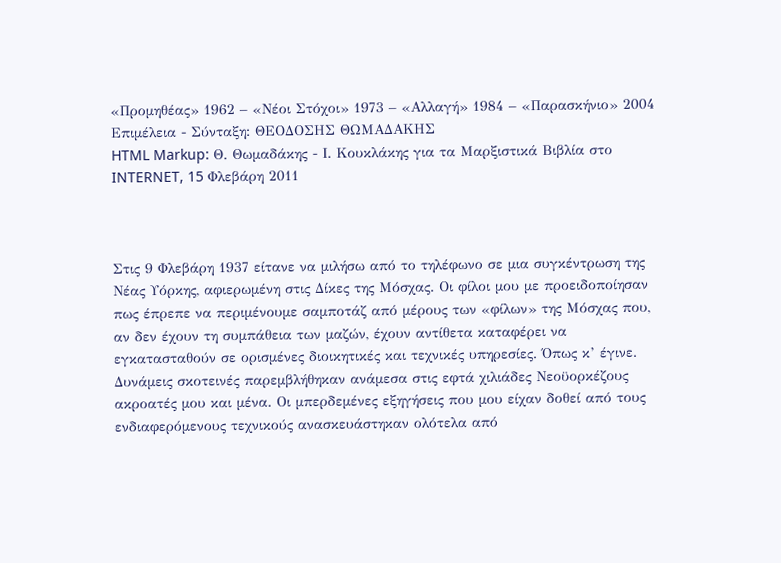«Προμηθέας» 1962 – «Νέοι Στόχοι» 1973 – «Αλλαγή» 1984 – «Παρασκήνιο» 2004
Επιμέλεια - Σύνταξη: ΘΕΟΔΟΣΗΣ ΘΩΜΑΔΑΚΗΣ
HTML Markup: Θ. Θωμαδάκης - Ι. Κουκλάκης για τα Μαρξιστικά Βιβλία στο INTERNET, 15 Φλεβάρη 2011



Στις 9 Φλεβάρη 1937 είτανε να μιλήσω από το τηλέφωνο σε μια συγκέντρωση της Νέας Υόρκης, αφιερωμένη στις Δίκες της Μόσχας. Οι φίλοι μου με προειδοποίησαν πως έπρεπε να περιμένουμε σαμποτάζ από μέρους των «φίλων» της Μόσχας που, αν δεν έχουν τη συμπάθεια των μαζών, έχουν αντίθετα καταφέρει να εγκατασταθούν σε ορισμένες διοικητικές και τεχνικές υπηρεσίες. Όπως κ’ έγινε. Δυνάμεις σκοτεινές παρεμβλήθηκαν ανάμεσα στις εφτά χιλιάδες Νεοϋορκέζους ακροατές μου και μένα. Οι μπερδεμένες εξηγήσεις που μου είχαν δοθεί από τους ενδιαφερόμενους τεχνικούς ανασκευάστηκαν ολότελα από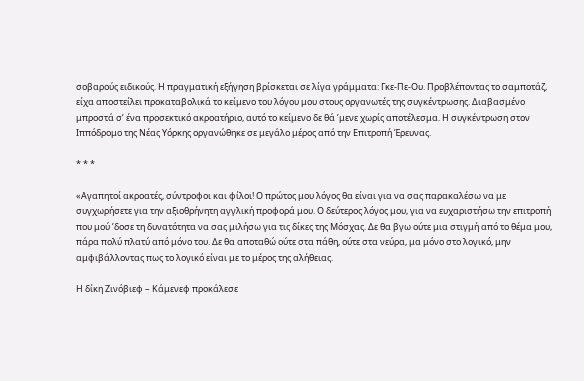σοβαρούς ειδικούς. Η πραγματική εξήγηση βρίσκεται σε λίγα γράμματα: Γκε-Πε-Ου. Προβλέποντας το σαμποτάζ, είχα αποστείλει προκαταβολικά το κείμενο του λόγου μου στους οργανωτές της συγκέντρωσης. Διαβασμένο μπροστά σ’ ένα προσεκτικό ακροατήριο, αυτό το κείμενο δε θά ’μενε χωρίς αποτέλεσμα. Η συγκέντρωση στον Ιππόδρομο της Νέας Υόρκης οργανώθηκε σε μεγάλο μέρος από την Επιτροπή Έρευνας.

* * *

«Αγαπητοί ακροατές, σύντροφοι και φίλοι! Ο πρώτος μου λόγος θα είναι για να σας παρακαλέσω να με συγχωρήσετε για την αξιοθρήνητη αγγλική προφορά μου. Ο δεύτερος λόγος μου, για να ευχαριστήσω την επιτροπή που μού ’δοσε τη δυνατότητα να σας μιλήσω για τις δίκες της Μόσχας. Δε θα βγω ούτε μια στιγμή από το θέμα μου, πάρα πολύ πλατύ από μόνο του. Δε θα αποταθώ ούτε στα πάθη, ούτε στα νεύρα, μα μόνο στο λογικό, μην αμφιβάλλοντας πως το λογικό είναι με το μέρος της αλήθειας.

Η δίκη Ζινόβιεφ – Κάμενεφ προκάλεσε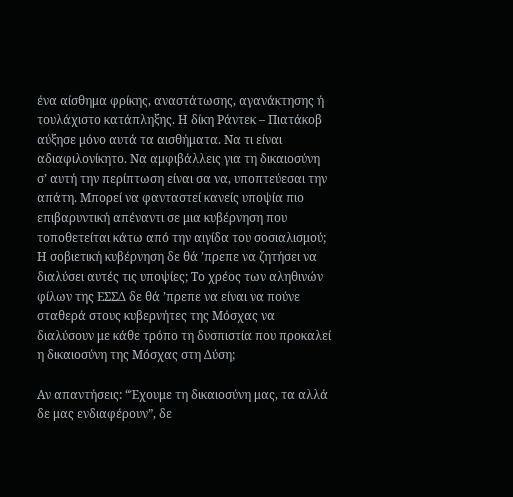ένα αίσθημα φρίκης, αναστάτωσης, αγανάκτησης ή τουλάχιστο κατάπληξης. Η δίκη Ράντεκ – Πιατάκοβ αύξησε μόνο αυτά τα αισθήματα. Να τι είναι αδιαφιλονίκητο. Να αμφιβάλλεις για τη δικαιοσύνη σ’ αυτή την περίπτωση είναι σα να, υποπτεύεσαι την απάτη. Μπορεί να φανταστεί κανείς υποψία πιο επιβαρυντική απέναντι σε μια κυβέρνηση που τοποθετείται κάτω από την αιγίδα του σοσιαλισμού; Η σοβιετική κυβέρνηση δε θά ’πρεπε να ζητήσει να διαλύσει αυτές τις υποψίες; Το χρέος των αληθινών φίλων της ΕΣΣΔ δε θά ’πρεπε να είναι να πούνε σταθερά στους κυβερνήτες της Μόσχας να διαλύσουν με κάθε τρόπο τη δυσπιστία που προκαλεί η δικαιοσύνη της Μόσχας στη Δύση;

Αν απαντήσεις: “Έχουμε τη δικαιοσύνη μας, τα αλλά δε μας ενδιαφέρουν”, δε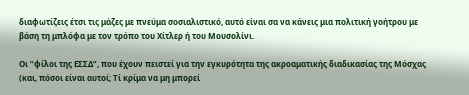διαφωτίζεις έτσι τις μάζες με πνεύμα σοσιαλιστικό, αυτό είναι σα να κάνεις μια πολιτική γοήτρου με βάση τη μπλόφα με τον τρόπο του Χίτλερ ή του Μουσολίνι.

Οι “φίλοι της ΕΣΣΔ”, που έχουν πειστεί για την εγκυρότητα της ακροαματικής διαδικασίας της Μόσχας (και, πόσοι είναι αυτοί; Τί κρίμα να μη μπορεί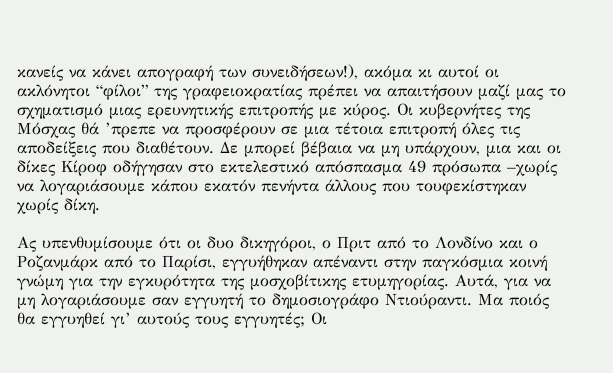κανείς να κάνει απογραφή των συνειδήσεων!), ακόμα κι αυτοί οι ακλόνητοι “φίλοι” της γραφειοκρατίας πρέπει να απαιτήσουν μαζί μας το σχηματισμό μιας ερευνητικής επιτροπής με κύρος. Οι κυβερνήτες της Μόσχας θά ’πρεπε να προσφέρουν σε μια τέτοια επιτροπή όλες τις αποδείξεις που διαθέτουν. Δε μπορεί βέβαια να μη υπάρχουν, μια και οι δίκες Κίροφ οδήγησαν στο εκτελεστικό απόσπασμα 49 πρόσωπα –χωρίς να λογαριάσουμε κάπου εκατόν πενήντα άλλους που τουφεκίστηκαν χωρίς δίκη.

Ας υπενθυμίσουμε ότι οι δυο δικηγόροι, ο Πριτ από το Λονδίνο και ο Ροζανμάρκ από το Παρίσι, εγγυήθηκαν απέναντι στην παγκόσμια κοινή γνώμη για την εγκυρότητα της μοσχοβίτικης ετυμηγορίας. Αυτά, για να μη λογαριάσουμε σαν εγγυητή το δημοσιογράφο Ντιούραντι. Μα ποιός θα εγγυηθεί γι’ αυτούς τους εγγυητές; Οι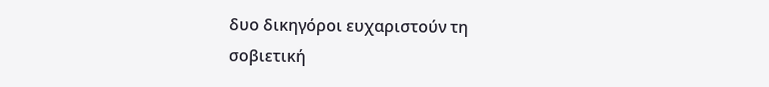δυο δικηγόροι ευχαριστούν τη σοβιετική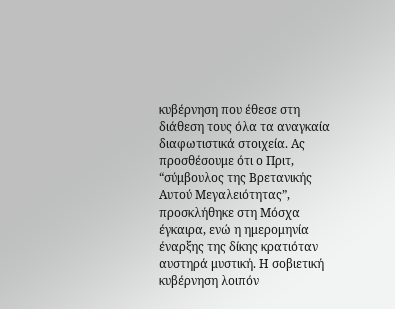κυβέρνηση που έθεσε στη διάθεση τους όλα τα αναγκαία διαφωτιστικά στοιχεία. Ας προσθέσουμε ότι ο Πριτ, “σύμβουλος της Βρετανικής Αυτού Μεγαλειότητας”, προσκλήθηκε στη Μόσχα έγκαιρα, ενώ η ημερομηνία έναρξης της δίκης κρατιόταν αυστηρά μυστική. Η σοβιετική κυβέρνηση λοιπόν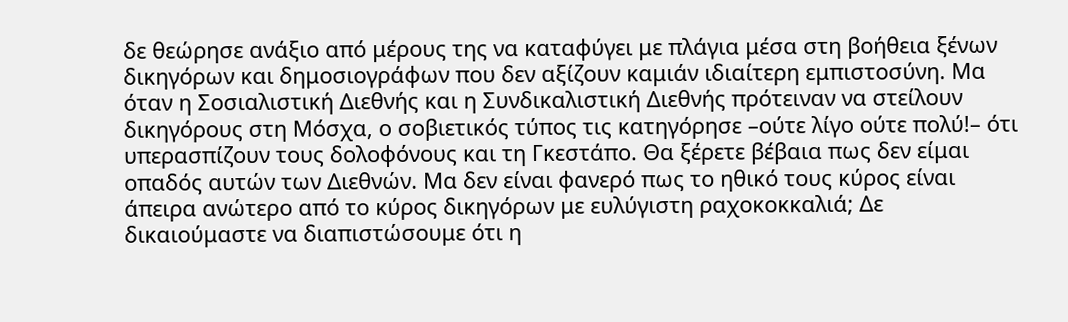δε θεώρησε ανάξιο από μέρους της να καταφύγει με πλάγια μέσα στη βοήθεια ξένων δικηγόρων και δημοσιογράφων που δεν αξίζουν καμιάν ιδιαίτερη εμπιστοσύνη. Μα όταν η Σοσιαλιστική Διεθνής και η Συνδικαλιστική Διεθνής πρότειναν να στείλουν δικηγόρους στη Μόσχα, ο σοβιετικός τύπος τις κατηγόρησε –ούτε λίγο ούτε πολύ!– ότι υπερασπίζουν τους δολοφόνους και τη Γκεστάπο. Θα ξέρετε βέβαια πως δεν είμαι οπαδός αυτών των Διεθνών. Μα δεν είναι φανερό πως το ηθικό τους κύρος είναι άπειρα ανώτερο από το κύρος δικηγόρων με ευλύγιστη ραχοκοκκαλιά; Δε δικαιούμαστε να διαπιστώσουμε ότι η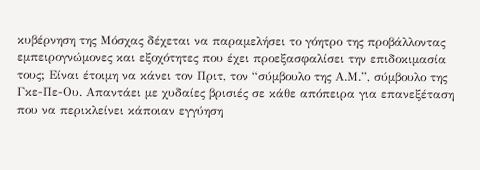κυβέρνηση της Μόσχας δέχεται να παραμελήσει το γόητρο της προβάλλοντας εμπειρογνώμονες και εξοχότητες που έχει προεξασφαλίσει την επιδοκιμασία τους; Είναι έτοιμη να κάνει τον Πριτ, τον “σύμβουλο της Α.Μ.”, σύμβουλο της Γκε-Πε-Ου. Απαντάει με χυδαίες βρισιές σε κάθε απόπειρα για επανεξέταση που να περικλείνει κάποιαν εγγύηση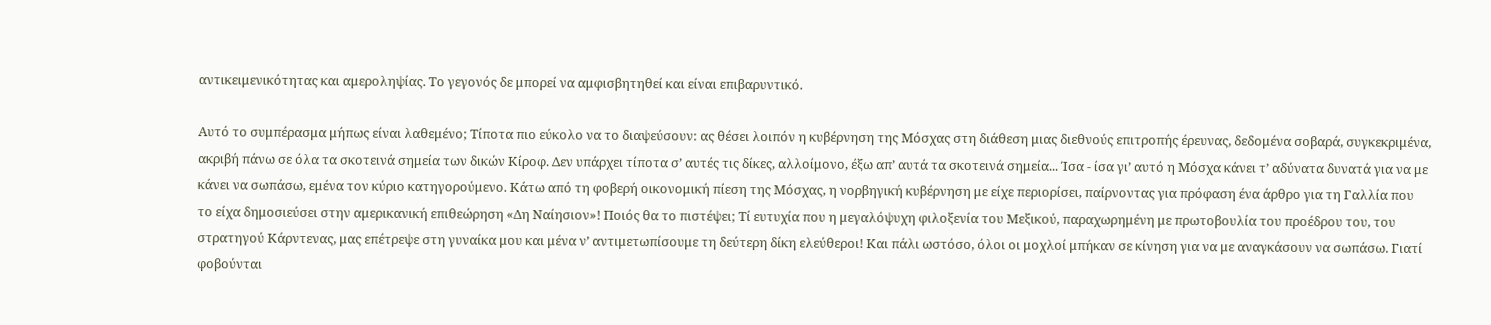αντικειμενικότητας και αμεροληψίας. Το γεγονός δε μπορεί να αμφισβητηθεί και είναι επιβαρυντικό.

Αυτό το συμπέρασμα μήπως είναι λαθεμένο; Τίποτα πιο εύκολο να το διαψεύσουν: ας θέσει λοιπόν η κυβέρνηση της Μόσχας στη διάθεση μιας διεθνούς επιτροπής έρευνας, δεδομένα σοβαρά, συγκεκριμένα, ακριβή πάνω σε όλα τα σκοτεινά σημεία των δικών Κίροφ. Δεν υπάρχει τίποτα σ’ αυτές τις δίκες, αλλοίμονο, έξω απ’ αυτά τα σκοτεινά σημεία... Ίσα - ίσα γι’ αυτό η Μόσχα κάνει τ’ αδύνατα δυνατά για να με κάνει να σωπάσω, εμένα τον κύριο κατηγορούμενο. Κάτω από τη φοβερή οικονομική πίεση της Μόσχας, η νορβηγική κυβέρνηση με είχε περιορίσει, παίρνοντας για πρόφαση ένα άρθρο για τη Γαλλία που το είχα δημοσιεύσει στην αμερικανική επιθεώρηση «Δη Ναίησιον»! Ποιός θα το πιστέψει; Τί ευτυχία που η μεγαλόψυχη φιλοξενία του Μεξικού, παραχωρημένη με πρωτοβουλία του προέδρου του, του στρατηγού Κάρντενας, μας επέτρεψε στη γυναίκα μου και μένα ν’ αντιμετωπίσουμε τη δεύτερη δίκη ελεύθεροι! Και πάλι ωστόσο, όλοι οι μοχλοί μπήκαν σε κίνηση για να με αναγκάσουν να σωπάσω. Γιατί φοβούνται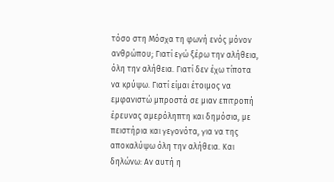τόσο στη Μόσχα τη φωνή ενός μόνον ανθρώπου; Γιατί εγώ ξέρω την αλήθεια, όλη την αλήθεια. Γιατί δεν έχω τίποτα να κρύψω. Γιατί είμαι έτοιμος να εμφανιστώ μπροστά σε μιαν επιτροπή έρευνας αμερόληπτη και δημόσια, με πειστήρια και γεγονότα, για να της αποκαλύψω όλη την αλήθεια. Και δηλώνω: Αν αυτή η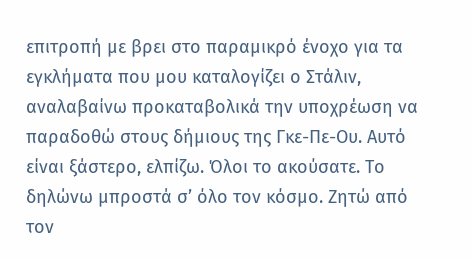επιτροπή με βρει στο παραμικρό ένοχο για τα εγκλήματα που μου καταλογίζει ο Στάλιν, αναλαβαίνω προκαταβολικά την υποχρέωση να παραδοθώ στους δήμιους της Γκε-Πε-Ου. Αυτό είναι ξάστερο, ελπίζω. Όλοι το ακούσατε. Το δηλώνω μπροστά σ’ όλο τον κόσμο. Ζητώ από τον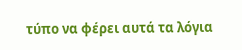τύπο να φέρει αυτά τα λόγια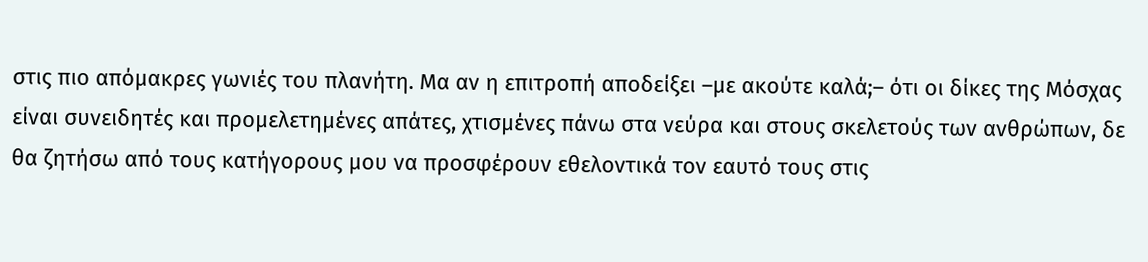στις πιο απόμακρες γωνιές του πλανήτη. Μα αν η επιτροπή αποδείξει –με ακούτε καλά;– ότι οι δίκες της Μόσχας είναι συνειδητές και προμελετημένες απάτες, χτισμένες πάνω στα νεύρα και στους σκελετούς των ανθρώπων, δε θα ζητήσω από τους κατήγορους μου να προσφέρουν εθελοντικά τον εαυτό τους στις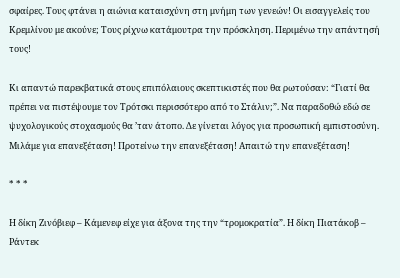σφαίρες. Τους φτάνει η αιώνια καταισχύνη στη μνήμη των γενεών! Οι εισαγγελείς του Κρεμλίνου με ακούνε; Τους ρίχνω κατάμουτρα την πρόσκληση. Περιμένω την απάντησή τους!

Κι απαντώ παρεκβατικά στους επιπόλαιους σκεπτικιστές που θα ρωτούσαν: “Γιατί θα πρέπει να πιστέψουμε τον Τρότσκι περισσότερο από το Στάλιν;”. Να παραδοθώ εδώ σε ψυχολογικούς στοχασμούς θα ’ταν άτοπο. Δε γίνεται λόγος για προσωπική εμπιστοσύνη. Μιλάμε για επανεξέταση! Προτείνω την επανεξέταση! Απαιτώ την επανεξέταση!

* * *

Η δίκη Ζινόβιεφ – Κάμενεφ είχε για άξονα της την “τρομοκρατία”. Η δίκη Πιατάκοβ – Ράντεκ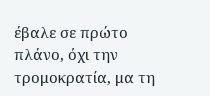έβαλε σε πρώτο πλάνο, όχι την τρομοκρατία, μα τη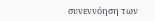συνεννόηση των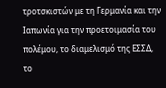τροτσκιστών με τη Γερμανία και την Ιαπωνία για την προετοιμασία του πολέμου, το διαμελισμό της ΕΣΣΔ, το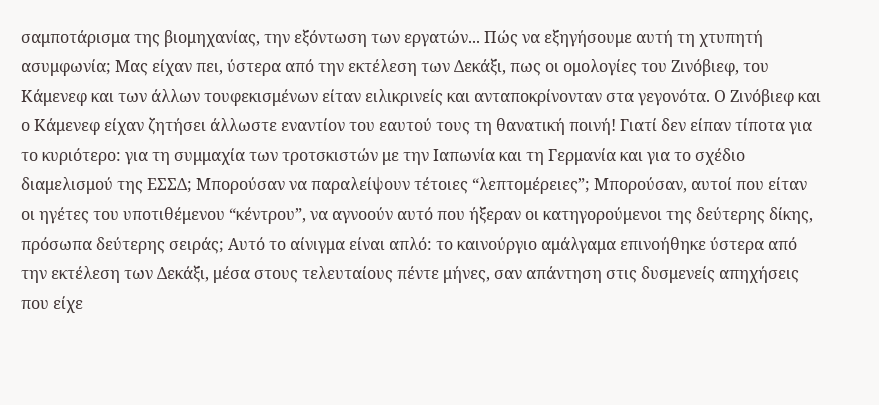σαμποτάρισμα της βιομηχανίας, την εξόντωση των εργατών... Πώς να εξηγήσουμε αυτή τη χτυπητή ασυμφωνία; Μας είχαν πει, ύστερα από την εκτέλεση των Δεκάξι, πως οι ομολογίες του Ζινόβιεφ, του Κάμενεφ και των άλλων τουφεκισμένων είταν ειλικρινείς και ανταποκρίνονταν στα γεγονότα. Ο Ζινόβιεφ και ο Κάμενεφ είχαν ζητήσει άλλωστε εναντίον του εαυτού τους τη θανατική ποινή! Γιατί δεν είπαν τίποτα για το κυριότερο: για τη συμμαχία των τροτσκιστών με την Ιαπωνία και τη Γερμανία και για το σχέδιο διαμελισμού της ΕΣΣΔ; Μπορούσαν να παραλείψουν τέτοιες “λεπτομέρειες”; Μπορούσαν, αυτοί που είταν οι ηγέτες του υποτιθέμενου “κέντρου”, να αγνοούν αυτό που ήξεραν οι κατηγορούμενοι της δεύτερης δίκης, πρόσωπα δεύτερης σειράς; Αυτό το αίνιγμα είναι απλό: το καινούργιο αμάλγαμα επινοήθηκε ύστερα από την εκτέλεση των Δεκάξι, μέσα στους τελευταίους πέντε μήνες, σαν απάντηση στις δυσμενείς απηχήσεις που είχε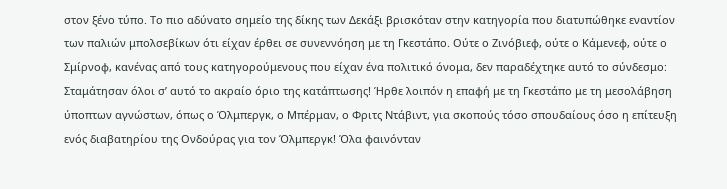στον ξένο τύπο. Το πιο αδύνατο σημείο της δίκης των Δεκάξι βρισκόταν στην κατηγορία που διατυπώθηκε εναντίον των παλιών μπολσεβίκων ότι είχαν έρθει σε συνεννόηση με τη Γκεστάπο. Ούτε ο Ζινόβιεφ, ούτε ο Κάμενεφ, ούτε ο Σμίρνοφ, κανένας από τους κατηγορούμενους που είχαν ένα πολιτικό όνομα, δεν παραδέχτηκε αυτό το σύνδεσμο: Σταμάτησαν όλοι σ’ αυτό το ακραίο όριο της κατάπτωσης! Ήρθε λοιπόν η επαφή με τη Γκεστάπο με τη μεσολάβηση ύποπτων αγνώστων, όπως ο Όλμπεργκ, ο Μπέρμαν, ο Φριτς Ντάβιντ, για σκοπούς τόσο σπουδαίους όσο η επίτευξη ενός διαβατηρίου της Ονδούρας για τον Όλμπεργκ! Όλα φαινόνταν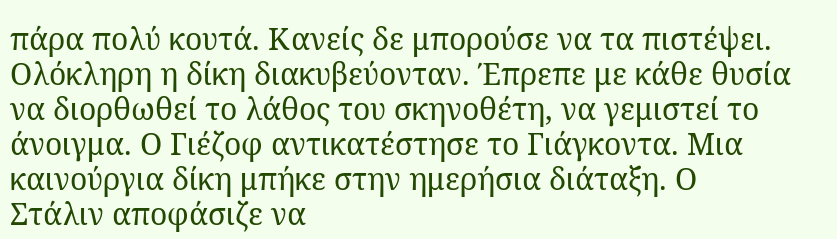πάρα πολύ κουτά. Κανείς δε μπορούσε να τα πιστέψει. Ολόκληρη η δίκη διακυβεύονταν. Έπρεπε με κάθε θυσία να διορθωθεί το λάθος του σκηνοθέτη, να γεμιστεί το άνοιγμα. Ο Γιέζοφ αντικατέστησε το Γιάγκοντα. Μια καινούργια δίκη μπήκε στην ημερήσια διάταξη. Ο Στάλιν αποφάσιζε να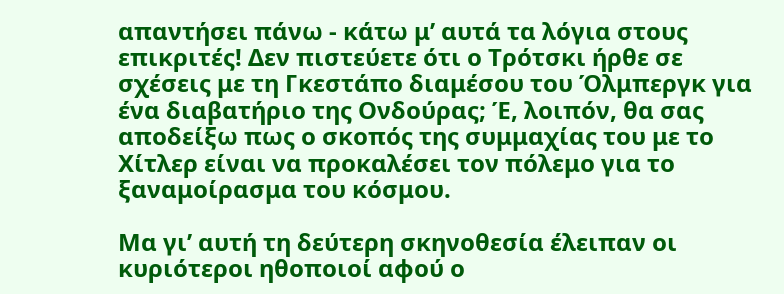απαντήσει πάνω - κάτω μ’ αυτά τα λόγια στους επικριτές! Δεν πιστεύετε ότι ο Τρότσκι ήρθε σε σχέσεις με τη Γκεστάπο διαμέσου του Όλμπεργκ για ένα διαβατήριο της Ονδούρας; Έ, λοιπόν, θα σας αποδείξω πως ο σκοπός της συμμαχίας του με το Χίτλερ είναι να προκαλέσει τον πόλεμο για το ξαναμοίρασμα του κόσμου.

Μα γι’ αυτή τη δεύτερη σκηνοθεσία έλειπαν οι κυριότεροι ηθοποιοί αφού ο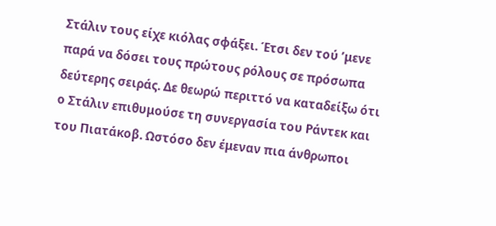Στάλιν τους είχε κιόλας σφάξει. Έτσι δεν τού ’μενε παρά να δόσει τους πρώτους ρόλους σε πρόσωπα δεύτερης σειράς. Δε θεωρώ περιττό να καταδείξω ότι ο Στάλιν επιθυμούσε τη συνεργασία του Ράντεκ και του Πιατάκοβ. Ωστόσο δεν έμεναν πια άνθρωποι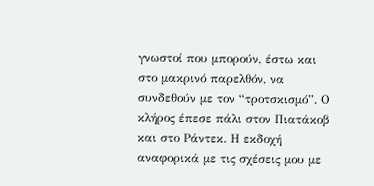γνωστοί που μπορούν, έστω και στο μακρινό παρελθόν, να συνδεθούν με τον “τροτσκισμό”. Ο κλήρος έπεσε πάλι στον Πιατάκοβ και στο Ράντεκ. Η εκδοχή αναφορικά με τις σχέσεις μου με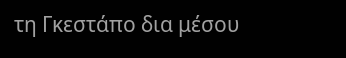τη Γκεστάπο δια μέσου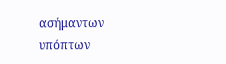ασήμαντων υπόπτων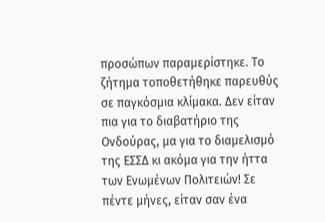προσώπων παραμερίστηκε. Το ζήτημα τοποθετήθηκε παρευθύς σε παγκόσμια κλίμακα. Δεν είταν πια για το διαβατήριο της Ονδούρας, μα για το διαμελισμό της ΕΣΣΔ κι ακόμα για την ήττα των Ενωμένων Πολιτειών! Σε πέντε μήνες, είταν σαν ένα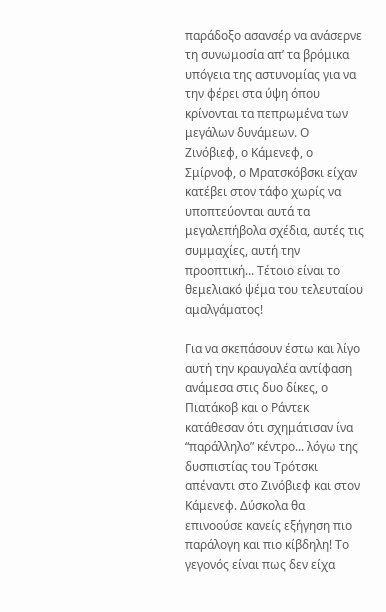παράδοξο ασανσέρ να ανάσερνε τη συνωμοσία απ’ τα βρόμικα υπόγεια της αστυνομίας για να την φέρει στα ύψη όπου κρίνονται τα πεπρωμένα των μεγάλων δυνάμεων. Ο Ζινόβιεφ, ο Κάμενεφ, ο Σμίρνοφ, ο Μρατσκόβσκι είχαν κατέβει στον τάφο χωρίς να υποπτεύονται αυτά τα μεγαλεπήβολα σχέδια, αυτές τις συμμαχίες, αυτή την προοπτική... Τέτοιο είναι το θεμελιακό ψέμα του τελευταίου αμαλγάματος!

Για να σκεπάσουν έστω και λίγο αυτή την κραυγαλέα αντίφαση ανάμεσα στις δυο δίκες, ο Πιατάκοβ και ο Ράντεκ κατάθεσαν ότι σχημάτισαν ίνα “παράλληλο” κέντρο... λόγω της δυσπιστίας του Τρότσκι απέναντι στο Ζινόβιεφ και στον Κάμενεφ. Δύσκολα θα επινοούσε κανείς εξήγηση πιο παράλογη και πιο κίβδηλη! Το γεγονός είναι πως δεν είχα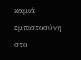καμιά εμπιστοσύνη στο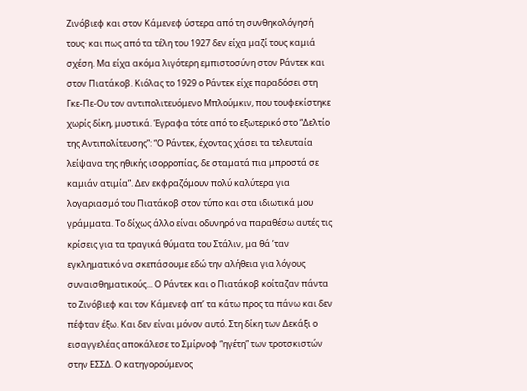Ζινόβιεφ και στον Κάμενεφ ύστερα από τη συνθηκολόγησή τους· και πως από τα τέλη του 1927 δεν είχα μαζί τους καμιά σχέση. Μα είχα ακόμα λιγότερη εμπιστοσύνη στον Ράντεκ και στον Πιατάκοβ. Κιόλας το 1929 ο Ράντεκ είχε παραδόσει στη Γκε-Πε-Ου τον αντιπολιτευόμενο Μπλούμκιν, που τουφεκίστηκε χωρίς δίκη, μυστικά. Έγραφα τότε από το εξωτερικό στο “Δελτίο της Αντιπολίτευσης”: “Ο Ράντεκ, έχοντας χάσει τα τελευταία λείψανα της ηθικής ισορροπίας, δε σταματά πια μπροστά σε καμιάν ατιμία”. Δεν εκφραζόμουν πολύ καλύτερα για λογαριασμό του Πιατάκοβ στον τύπο και στα ιδιωτικά μου γράμματα. Το δίχως άλλο είναι οδυνηρό να παραθέσω αυτές τις κρίσεις για τα τραγικά θύματα του Στάλιν, μα θά ’ταν εγκληματικό να σκεπάσουμε εδώ την αλήθεια για λόγους συναισθηματικούς... Ο Ράντεκ και ο Πιατάκοβ κοίταζαν πάντα το Ζινόβιεφ και τον Κάμενεφ απ’ τα κάτω προς τα πάνω και δεν πέφταν έξω. Και δεν είναι μόνον αυτό. Στη δίκη των Δεκάξι ο εισαγγελέας αποκάλεσε το Σμίρνοφ “ηγέτη” των τροτσκιστών στην ΕΣΣΔ. Ο κατηγορούμενος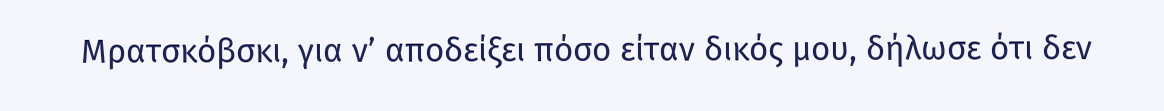Μρατσκόβσκι, για ν’ αποδείξει πόσο είταν δικός μου, δήλωσε ότι δεν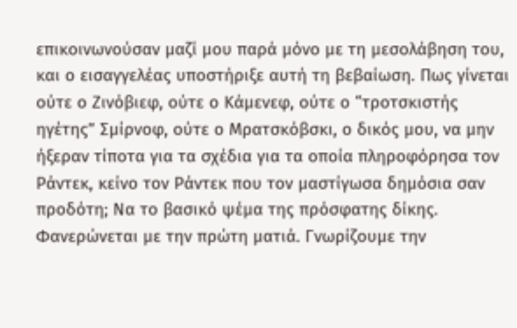επικοινωνούσαν μαζί μου παρά μόνο με τη μεσολάβηση του, και ο εισαγγελέας υποστήριξε αυτή τη βεβαίωση. Πως γίνεται ούτε ο Ζινόβιεφ, ούτε ο Κάμενεφ, ούτε ο “τροτσκιστής ηγέτης” Σμίρνοφ, ούτε ο Μρατσκόβσκι, ο δικός μου, να μην ήξεραν τίποτα για τα σχέδια για τα οποία πληροφόρησα τον Ράντεκ, κείνο τον Ράντεκ που τον μαστίγωσα δημόσια σαν προδότη; Να το βασικό ψέμα της πρόσφατης δίκης. Φανερώνεται με την πρώτη ματιά. Γνωρίζουμε την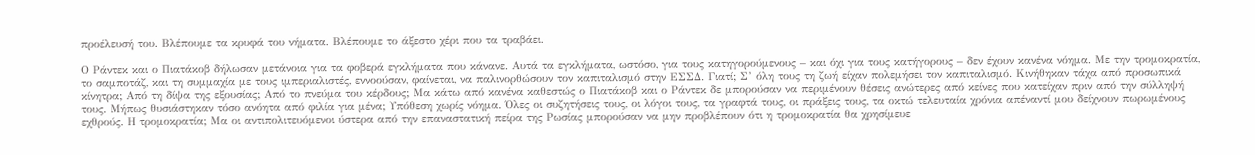προέλευσή του. Βλέπουμε τα κρυφά του νήματα. Βλέπουμε το άξεστο χέρι που τα τραβάει.

Ο Ράντεκ και ο Πιατάκοβ δήλωσαν μετάνοια για τα φοβερά εγκλήματα που κάνανε. Αυτά τα εγκλήματα, ωστόσο, για τους κατηγορούμενους – και όχι για τους κατήγορους – δεν έχουν κανένα νόημα. Με την τρομοκρατία, το σαμποτάζ, και τη συμμαχία με τους ιμπεριαλιστές, εννοούσαν, φαίνεται, να παλινορθώσουν τον καπιταλισμό στην ΕΣΣΔ. Γιατί; Σ’ όλη τους τη ζωή είχαν πολεμήσει τον καπιταλισμό. Κινήθηκαν τάχα από προσωπικά κίνητρα; Από τη δίψα της εξουσίας; Από το πνεύμα του κέρδους; Μα κάτω από κανένα καθεστώς ο Πιατάκοβ και ο Ράντεκ δε μπορούσαν να περιμένουν θέσεις ανώτερες από κείνες που κατείχαν πριν από την σύλληψή τους. Μήπως θυσιάστηκαν τόσο ανόητα από φιλία για μένα; Υπόθεση χωρίς νόημα. Όλες οι συζητήσεις τους, οι λόγοι τους, τα γραφτά τους, οι πράξεις τους, τα οκτώ τελευταία χρόνια απέναντί μου δείχνουν πωρωμένους εχθρούς. Η τρομοκρατία; Μα οι αντιπολιτευόμενοι ύστερα από την επαναστατική πείρα της Ρωσίας μπορούσαν να μην προβλέπουν ότι η τρομοκρατία θα χρησίμευε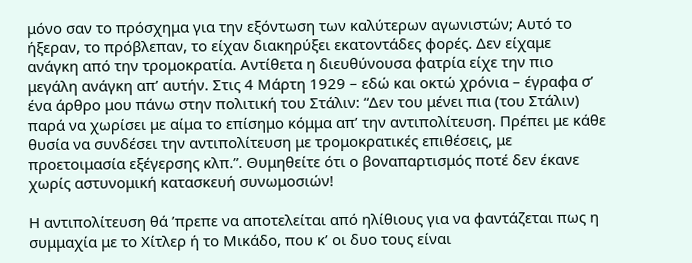μόνο σαν το πρόσχημα για την εξόντωση των καλύτερων αγωνιστών; Αυτό το ήξεραν, το πρόβλεπαν, το είχαν διακηρύξει εκατοντάδες φορές. Δεν είχαμε ανάγκη από την τρομοκρατία. Αντίθετα η διευθύνουσα φατρία είχε την πιο μεγάλη ανάγκη απ’ αυτήν. Στις 4 Μάρτη 1929 – εδώ και οκτώ χρόνια – έγραφα σ’ ένα άρθρο μου πάνω στην πολιτική του Στάλιν: “Δεν του μένει πια (του Στάλιν) παρά να χωρίσει με αίμα το επίσημο κόμμα απ’ την αντιπολίτευση. Πρέπει με κάθε θυσία να συνδέσει την αντιπολίτευση με τρομοκρατικές επιθέσεις, με προετοιμασία εξέγερσης κλπ.”. Θυμηθείτε ότι ο βοναπαρτισμός ποτέ δεν έκανε χωρίς αστυνομική κατασκευή συνωμοσιών!

Η αντιπολίτευση θά ’πρεπε να αποτελείται από ηλίθιους για να φαντάζεται πως η συμμαχία με το Χίτλερ ή το Μικάδο, που κ’ οι δυο τους είναι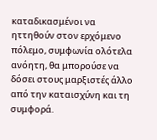καταδικασμένοι να ηττηθούν στον ερχόμενο πόλεμο, συμφωνία ολότελα ανόητη, θα μπορούσε να δόσει στους μαρξιστές άλλο από την καταισχύνη και τη συμφορά.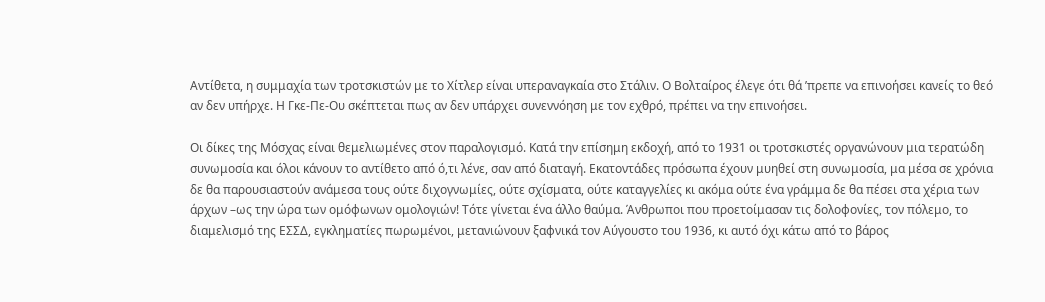Αντίθετα, η συμμαχία των τροτσκιστών με το Χίτλερ είναι υπεραναγκαία στο Στάλιν. Ο Βολταίρος έλεγε ότι θά ’πρεπε να επινοήσει κανείς το θεό αν δεν υπήρχε. Η Γκε-Πε-Ου σκέπτεται πως αν δεν υπάρχει συνεννόηση με τον εχθρό, πρέπει να την επινοήσει.

Οι δίκες της Μόσχας είναι θεμελιωμένες στον παραλογισμό. Κατά την επίσημη εκδοχή, από το 1931 οι τροτσκιστές οργανώνουν μια τερατώδη συνωμοσία και όλοι κάνουν το αντίθετο από ό,τι λένε, σαν από διαταγή. Εκατοντάδες πρόσωπα έχουν μυηθεί στη συνωμοσία, μα μέσα σε χρόνια δε θα παρουσιαστούν ανάμεσα τους ούτε διχογνωμίες, ούτε σχίσματα, ούτε καταγγελίες κι ακόμα ούτε ένα γράμμα δε θα πέσει στα χέρια των άρχων –ως την ώρα των ομόφωνων ομολογιών! Τότε γίνεται ένα άλλο θαύμα. Άνθρωποι που προετοίμασαν τις δολοφονίες, τον πόλεμο, το διαμελισμό της ΕΣΣΔ, εγκληματίες πωρωμένοι, μετανιώνουν ξαφνικά τον Αύγουστο του 1936, κι αυτό όχι κάτω από το βάρος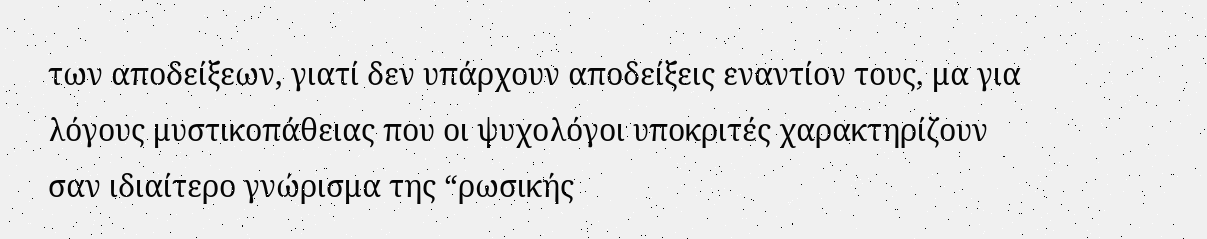των αποδείξεων, γιατί δεν υπάρχουν αποδείξεις εναντίον τους, μα για λόγους μυστικοπάθειας που οι ψυχολόγοι υποκριτές χαρακτηρίζουν σαν ιδιαίτερο γνώρισμα της “ρωσικής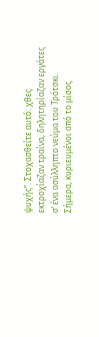ψυχής”. Στοχασθείτε αυτό: χθες εκτροχίαζαν τραίνα, δηλητηρίαζαν εργάτες σ’ ένα ασύλληπτο νεύμα του Τρότσκι. Σήμερα, κυριευμένοι από το μίσος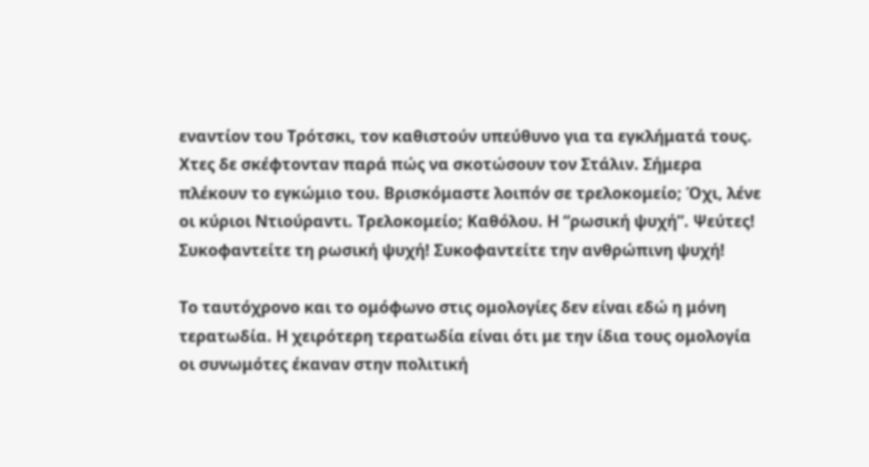εναντίον του Τρότσκι, τον καθιστούν υπεύθυνο για τα εγκλήματά τους. Χτες δε σκέφτονταν παρά πώς να σκοτώσουν τον Στάλιν. Σήμερα πλέκουν το εγκώμιο του. Βρισκόμαστε λοιπόν σε τρελοκομείο; Όχι, λένε οι κύριοι Ντιούραντι. Τρελοκομείο; Καθόλου. Η “ρωσική ψυχή”. Ψεύτες! Συκοφαντείτε τη ρωσική ψυχή! Συκοφαντείτε την ανθρώπινη ψυχή!

Το ταυτόχρονο και το ομόφωνο στις ομολογίες δεν είναι εδώ η μόνη τερατωδία. Η χειρότερη τερατωδία είναι ότι με την ίδια τους ομολογία οι συνωμότες έκαναν στην πολιτική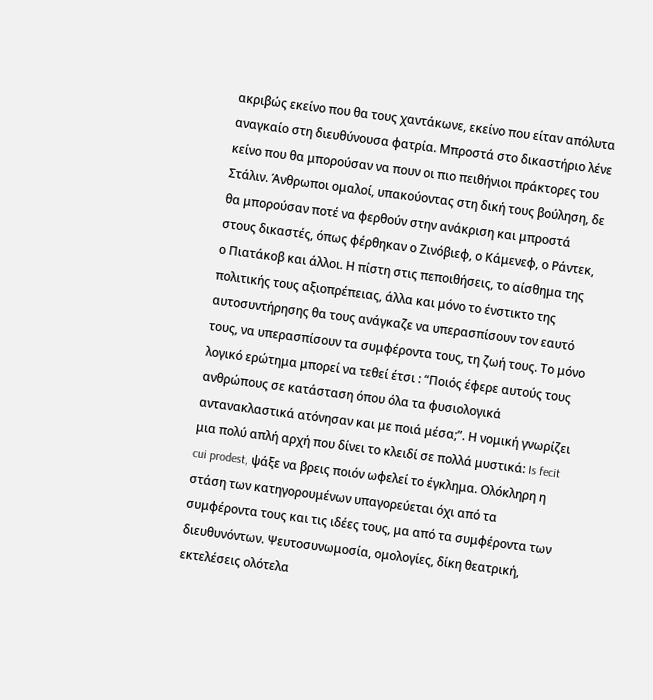ακριβώς εκείνο που θα τους χαντάκωνε, εκείνο που είταν απόλυτα αναγκαίο στη διευθύνουσα φατρία. Μπροστά στο δικαστήριο λένε κείνο που θα μπορούσαν να πουν οι πιο πειθήνιοι πράκτορες του Στάλιν. Άνθρωποι ομαλοί, υπακούοντας στη δική τους βούληση, δε θα μπορούσαν ποτέ να φερθούν στην ανάκριση και μπροστά στους δικαστές, όπως φέρθηκαν ο Ζινόβιεφ, ο Κάμενεφ, ο Ράντεκ, ο Πιατάκοβ και άλλοι. Η πίστη στις πεποιθήσεις, το αίσθημα της πολιτικής τους αξιοπρέπειας, άλλα και μόνο το ένστικτο της αυτοσυντήρησης θα τους ανάγκαζε να υπερασπίσουν τον εαυτό τους, να υπερασπίσουν τα συμφέροντα τους, τη ζωή τους. Το μόνο λογικό ερώτημα μπορεί να τεθεί έτσι : “Ποιός έφερε αυτούς τους ανθρώπους σε κατάσταση όπου όλα τα φυσιολογικά αντανακλαστικά ατόνησαν και με ποιά μέσα;”. Η νομική γνωρίζει μια πολύ απλή αρχή που δίνει το κλειδί σε πολλά μυστικά: Is fecit cui prodest, ψάξε να βρεις ποιόν ωφελεί το έγκλημα. Ολόκληρη η στάση των κατηγορουμένων υπαγορεύεται όχι από τα συμφέροντα τους και τις ιδέες τους, μα από τα συμφέροντα των διευθυνόντων. Ψευτοσυνωμοσία, ομολογίες, δίκη θεατρική, εκτελέσεις ολότελα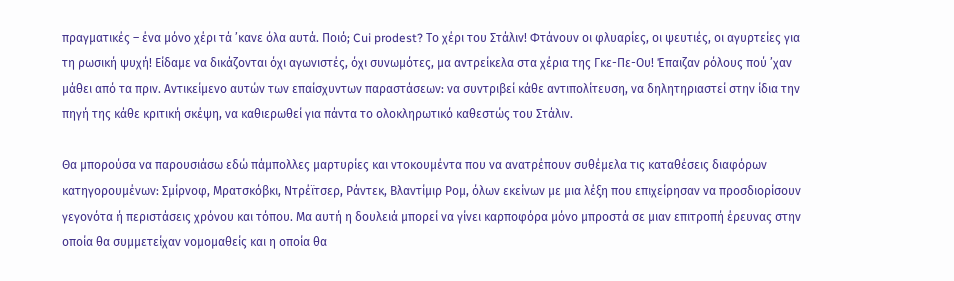πραγματικές – ένα μόνο χέρι τά ’κανε όλα αυτά. Ποιό; Cui prodest? Το χέρι του Στάλιν! Φτάνουν οι φλυαρίες, οι ψευτιές, οι αγυρτείες για τη ρωσική ψυχή! Είδαμε να δικάζονται όχι αγωνιστές, όχι συνωμότες, μα αντρείκελα στα χέρια της Γκε-Πε-Ου! Έπαιζαν ρόλους πού ’χαν μάθει από τα πριν. Αντικείμενο αυτών των επαίσχυντων παραστάσεων: να συντριβεί κάθε αντιπολίτευση, να δηλητηριαστεί στην ίδια την πηγή της κάθε κριτική σκέψη, να καθιερωθεί για πάντα το ολοκληρωτικό καθεστώς του Στάλιν.

Θα μπορούσα να παρουσιάσω εδώ πάμπολλες μαρτυρίες και ντοκουμέντα που να ανατρέπουν συθέμελα τις καταθέσεις διαφόρων κατηγορουμένων: Σμίρνοφ, Μρατσκόβκι, Ντρέϊτσερ, Ράντεκ, Βλαντίμιρ Ρομ, όλων εκείνων με μια λέξη που επιχείρησαν να προσδιορίσουν γεγονότα ή περιστάσεις χρόνου και τόπου. Μα αυτή η δουλειά μπορεί να γίνει καρποφόρα μόνο μπροστά σε μιαν επιτροπή έρευνας στην οποία θα συμμετείχαν νομομαθείς και η οποία θα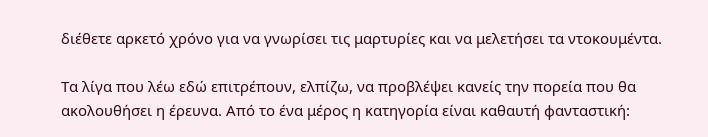διέθετε αρκετό χρόνο για να γνωρίσει τις μαρτυρίες και να μελετήσει τα ντοκουμέντα.

Τα λίγα που λέω εδώ επιτρέπουν, ελπίζω, να προβλέψει κανείς την πορεία που θα ακολουθήσει η έρευνα. Από το ένα μέρος η κατηγορία είναι καθαυτή φανταστική: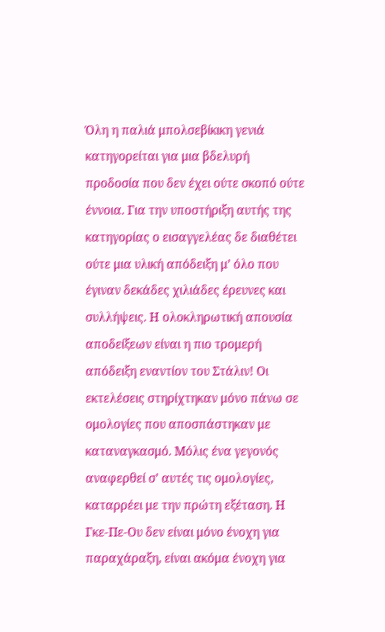Όλη η παλιά μπολσεβίκικη γενιά κατηγορείται για μια βδελυρή προδοσία που δεν έχει ούτε σκοπό ούτε έννοια. Για την υποστήριξη αυτής της κατηγορίας ο εισαγγελέας δε διαθέτει ούτε μια υλική απόδειξη μ’ όλο που έγιναν δεκάδες χιλιάδες έρευνες και συλλήψεις. Η ολοκληρωτική απουσία αποδείξεων είναι η πιο τρομερή απόδειξη εναντίον του Στάλιν! Οι εκτελέσεις στηρίχτηκαν μόνο πάνω σε ομολογίες που αποσπάστηκαν με καταναγκασμό. Μόλις ένα γεγονός αναφερθεί σ’ αυτές τις ομολογίες, καταρρέει με την πρώτη εξέταση. Η Γκε-Πε-Ου δεν είναι μόνο ένοχη για παραχάραξη, είναι ακόμα ένοχη για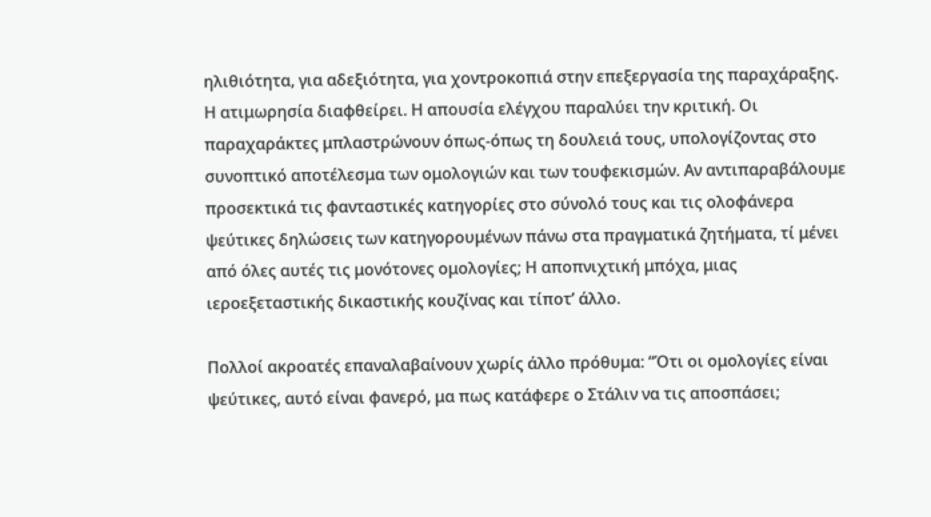ηλιθιότητα, για αδεξιότητα, για χοντροκοπιά στην επεξεργασία της παραχάραξης. Η ατιμωρησία διαφθείρει. Η απουσία ελέγχου παραλύει την κριτική. Οι παραχαράκτες μπλαστρώνουν όπως-όπως τη δουλειά τους, υπολογίζοντας στο συνοπτικό αποτέλεσμα των ομολογιών και των τουφεκισμών. Αν αντιπαραβάλουμε προσεκτικά τις φανταστικές κατηγορίες στο σύνολό τους και τις ολοφάνερα ψεύτικες δηλώσεις των κατηγορουμένων πάνω στα πραγματικά ζητήματα, τί μένει από όλες αυτές τις μονότονες ομολογίες; Η αποπνιχτική μπόχα, μιας ιεροεξεταστικής δικαστικής κουζίνας και τίποτ’ άλλο.

Πολλοί ακροατές επαναλαβαίνουν χωρίς άλλο πρόθυμα: “Ότι οι ομολογίες είναι ψεύτικες, αυτό είναι φανερό, μα πως κατάφερε ο Στάλιν να τις αποσπάσει;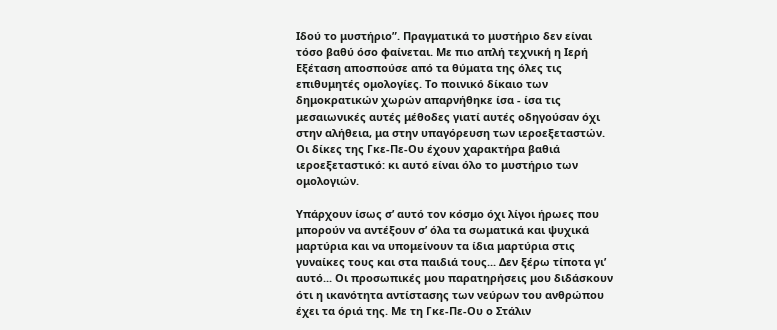Ιδού το μυστήριο”. Πραγματικά το μυστήριο δεν είναι τόσο βαθύ όσο φαίνεται. Με πιο απλή τεχνική η Ιερή Εξέταση αποσπούσε από τα θύματα της όλες τις επιθυμητές ομολογίες. Το ποινικό δίκαιο των δημοκρατικών χωρών απαρνήθηκε ίσα - ίσα τις μεσαιωνικές αυτές μέθοδες γιατί αυτές οδηγούσαν όχι στην αλήθεια, μα στην υπαγόρευση των ιεροεξεταστών. Οι δίκες της Γκε-Πε-Ου έχουν χαρακτήρα βαθιά ιεροεξεταστικό: κι αυτό είναι όλο το μυστήριο των ομολογιών.

Υπάρχουν ίσως σ’ αυτό τον κόσμο όχι λίγοι ήρωες που μπορούν να αντέξουν σ’ όλα τα σωματικά και ψυχικά μαρτύρια και να υπομείνουν τα ίδια μαρτύρια στις γυναίκες τους και στα παιδιά τους... Δεν ξέρω τίποτα γι’ αυτό... Οι προσωπικές μου παρατηρήσεις μου διδάσκουν ότι η ικανότητα αντίστασης των νεύρων του ανθρώπου έχει τα όριά της. Με τη Γκε-Πε-Ου ο Στάλιν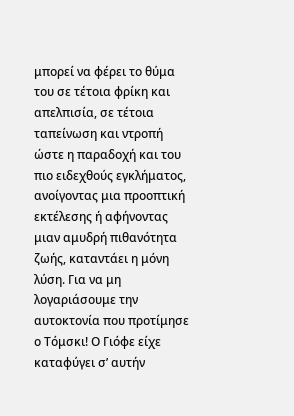μπορεί να φέρει το θύμα του σε τέτοια φρίκη και απελπισία, σε τέτοια ταπείνωση και ντροπή ώστε η παραδοχή και του πιο ειδεχθούς εγκλήματος, ανοίγοντας μια προοπτική εκτέλεσης ή αφήνοντας μιαν αμυδρή πιθανότητα ζωής, καταντάει η μόνη λύση. Για να μη λογαριάσουμε την αυτοκτονία που προτίμησε ο Τόμσκι! Ο Γιόφε είχε καταφύγει σ’ αυτήν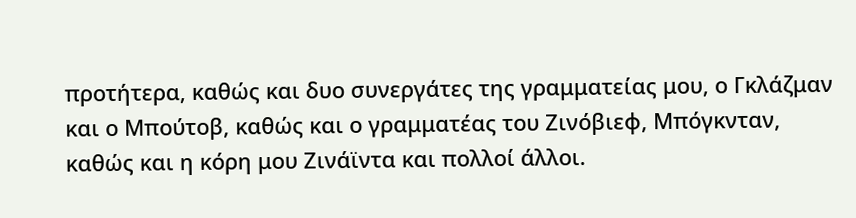προτήτερα, καθώς και δυο συνεργάτες της γραμματείας μου, ο Γκλάζμαν και ο Μπούτοβ, καθώς και ο γραμματέας του Ζινόβιεφ, Μπόγκνταν, καθώς και η κόρη μου Ζινάϊντα και πολλοί άλλοι.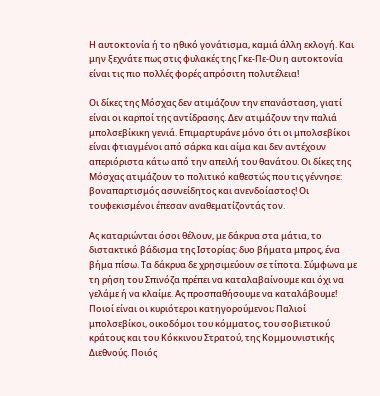Η αυτοκτονία ή το ηθικό γονάτισμα, καμιά άλλη εκλογή. Και μην ξεχνάτε πως στις φυλακές της Γκε-Πε-Ου η αυτοκτονία είναι τις πιο πολλές φορές απρόσιτη πολυτέλεια!

Οι δίκες της Μόσχας δεν ατιμάζουν την επανάσταση, γιατί είναι οι καρποί της αντίδρασης. Δεν ατιμάζουν την παλιά μπολσεβίκικη γενιά. Επιμαρτυράνε μόνο ότι οι μπολσεβίκοι είναι φτιαγμένοι από σάρκα και αίμα και δεν αντέχουν απεριόριστα κάτω από την απειλή του θανάτου. Οι δίκες της Μόσχας ατιμάζουν το πολιτικό καθεστώς που τις γέννησε: βοναπαρτισμός ασυνείδητος και ανενδοίαστος! Οι τουφεκισμένοι έπεσαν αναθεματίζοντάς τον.

Ας καταριώνται όσοι θέλουν, με δάκρυα στα μάτια, το διστακτικό βάδισμα της Ιστορίας: δυο βήματα μπρος, ένα βήμα πίσω. Tα δάκρυα δε χρησιμεύουν σε τίποτα. Σύμφωνα με τη ρήση του Σπινόζα πρέπει να καταλαβαίνουμε και όχι να γελάμε ή να κλαίμε. Ας προσπαθήσουμε να καταλάβουμε! Ποιοί είναι οι κυριότεροι κατηγορούμενοι; Παλιοί μπολσεβίκοι, οικοδόμοι του κόμματος, του σοβιετικού κράτους και του Κόκκινου Στρατού, της Κομμουνιστικής Διεθνούς. Ποιός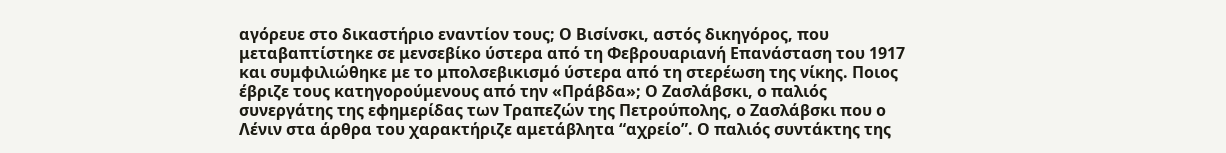αγόρευε στο δικαστήριο εναντίον τους; Ο Βισίνσκι, αστός δικηγόρος, που μεταβαπτίστηκε σε μενσεβίκο ύστερα από τη Φεβρουαριανή Επανάσταση του 1917 και συμφιλιώθηκε με το μπολσεβικισμό ύστερα από τη στερέωση της νίκης. Ποιος έβριζε τους κατηγορούμενους από την «Πράβδα»; Ο Ζασλάβσκι, ο παλιός συνεργάτης της εφημερίδας των Τραπεζών της Πετρούπολης, ο Ζασλάβσκι που ο Λένιν στα άρθρα του χαρακτήριζε αμετάβλητα “αχρείο”. Ο παλιός συντάκτης της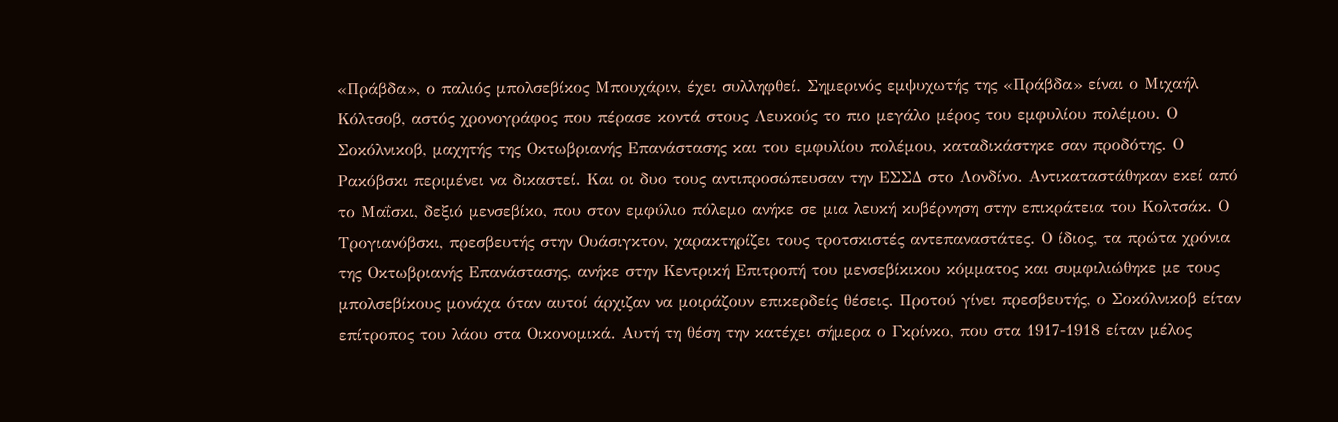«Πράβδα», ο παλιός μπολσεβίκος Μπουχάριν, έχει συλληφθεί. Σημερινός εμψυχωτής της «Πράβδα» είναι ο Μιχαήλ Κόλτσοβ, αστός χρονογράφος που πέρασε κοντά στους Λευκούς το πιο μεγάλο μέρος του εμφυλίου πολέμου. Ο Σοκόλνικοβ, μαχητής της Οκτωβριανής Επανάστασης και του εμφυλίου πολέμου, καταδικάστηκε σαν προδότης. Ο Ρακόβσκι περιμένει να δικαστεί. Και οι δυο τους αντιπροσώπευσαν την ΕΣΣΔ στο Λονδίνο. Αντικαταστάθηκαν εκεί από το Μαΐσκι, δεξιό μενσεβίκο, που στον εμφύλιο πόλεμο ανήκε σε μια λευκή κυβέρνηση στην επικράτεια του Κολτσάκ. Ο Τρογιανόβσκι, πρεσβευτής στην Ουάσιγκτον, χαρακτηρίζει τους τροτσκιστές αντεπαναστάτες. Ο ίδιος, τα πρώτα χρόνια της Οκτωβριανής Επανάστασης, ανήκε στην Κεντρική Επιτροπή του μενσεβίκικου κόμματος και συμφιλιώθηκε με τους μπολσεβίκους μονάχα όταν αυτοί άρχιζαν να μοιράζουν επικερδείς θέσεις. Προτού γίνει πρεσβευτής, ο Σοκόλνικοβ είταν επίτροπος του λάου στα Οικονομικά. Αυτή τη θέση την κατέχει σήμερα ο Γκρίνκο, που στα 1917-1918 είταν μέλος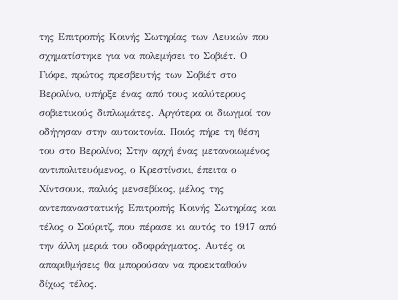της Επιτροπής Κοινής Σωτηρίας των Λευκών που σχηματίστηκε για να πολεμήσει το Σοβιέτ. Ο Γιόφε, πρώτος πρεσβευτής των Σοβιέτ στο Βερολίνο, υπήρξε ένας από τους καλύτερους σοβιετικούς διπλωμάτες. Αργότερα οι διωγμοί τον οδήγησαν στην αυτοκτονία. Ποιός πήρε τη θέση του στο Βερολίνο; Στην αρχή ένας μετανοιωμένος αντιπολιτευόμενος, ο Κρεστίνσκι, έπειτα ο Χίντσουκ, παλιός μενσεβίκος, μέλος της αντεπαναστατικής Επιτροπής Κοινής Σωτηρίας και τέλος ο Σούριτζ, που πέρασε κι αυτός το 1917 από την άλλη μεριά του οδοφράγματος. Αυτές οι απαριθμήσεις θα μπορούσαν να προεκταθούν δίχως τέλος.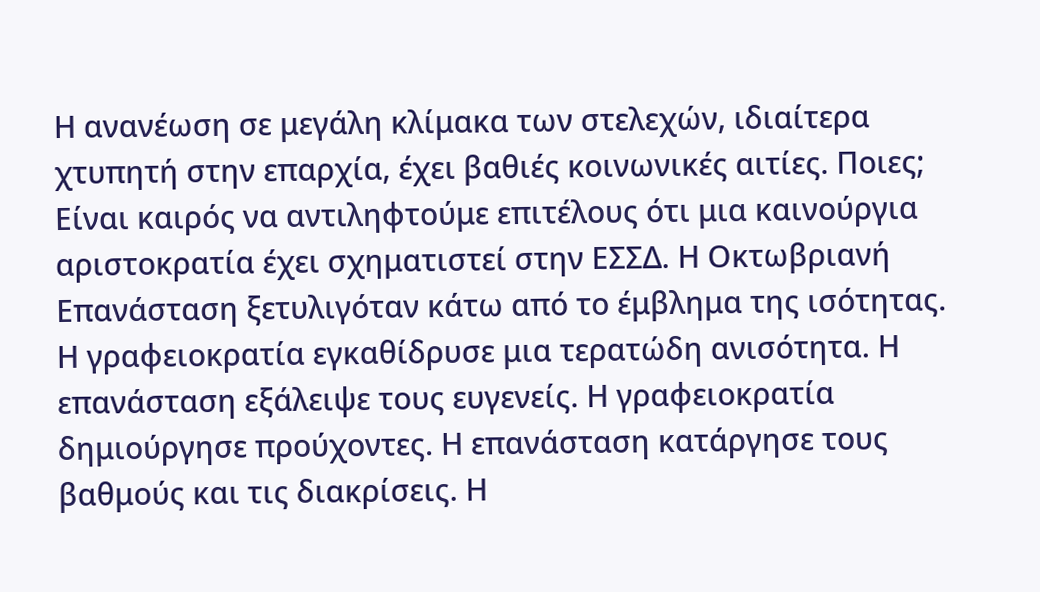Η ανανέωση σε μεγάλη κλίμακα των στελεχών, ιδιαίτερα χτυπητή στην επαρχία, έχει βαθιές κοινωνικές αιτίες. Ποιες; Είναι καιρός να αντιληφτούμε επιτέλους ότι μια καινούργια αριστοκρατία έχει σχηματιστεί στην ΕΣΣΔ. Η Οκτωβριανή Επανάσταση ξετυλιγόταν κάτω από το έμβλημα της ισότητας. Η γραφειοκρατία εγκαθίδρυσε μια τερατώδη ανισότητα. Η επανάσταση εξάλειψε τους ευγενείς. Η γραφειοκρατία δημιούργησε προύχοντες. Η επανάσταση κατάργησε τους βαθμούς και τις διακρίσεις. Η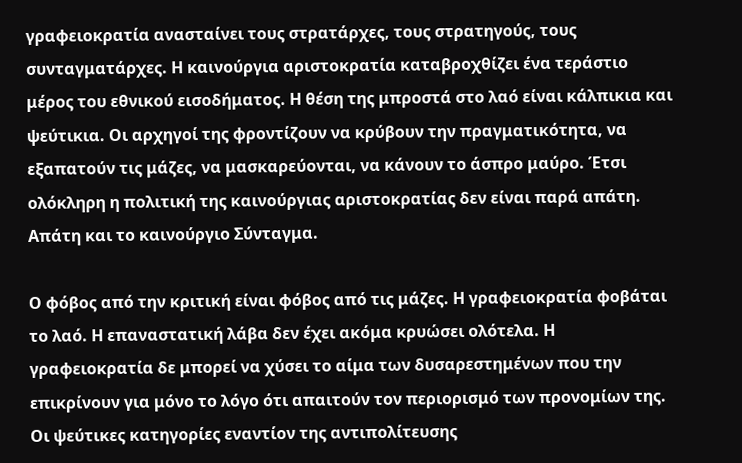γραφειοκρατία ανασταίνει τους στρατάρχες, τους στρατηγούς, τους συνταγματάρχες. Η καινούργια αριστοκρατία καταβροχθίζει ένα τεράστιο μέρος του εθνικού εισοδήματος. Η θέση της μπροστά στο λαό είναι κάλπικια και ψεύτικια. Οι αρχηγοί της φροντίζουν να κρύβουν την πραγματικότητα, να εξαπατούν τις μάζες, να μασκαρεύονται, να κάνουν το άσπρο μαύρο. Έτσι ολόκληρη η πολιτική της καινούργιας αριστοκρατίας δεν είναι παρά απάτη. Απάτη και το καινούργιο Σύνταγμα.

Ο φόβος από την κριτική είναι φόβος από τις μάζες. Η γραφειοκρατία φοβάται το λαό. Η επαναστατική λάβα δεν έχει ακόμα κρυώσει ολότελα. Η γραφειοκρατία δε μπορεί να χύσει το αίμα των δυσαρεστημένων που την επικρίνουν για μόνο το λόγο ότι απαιτούν τον περιορισμό των προνομίων της. Οι ψεύτικες κατηγορίες εναντίον της αντιπολίτευσης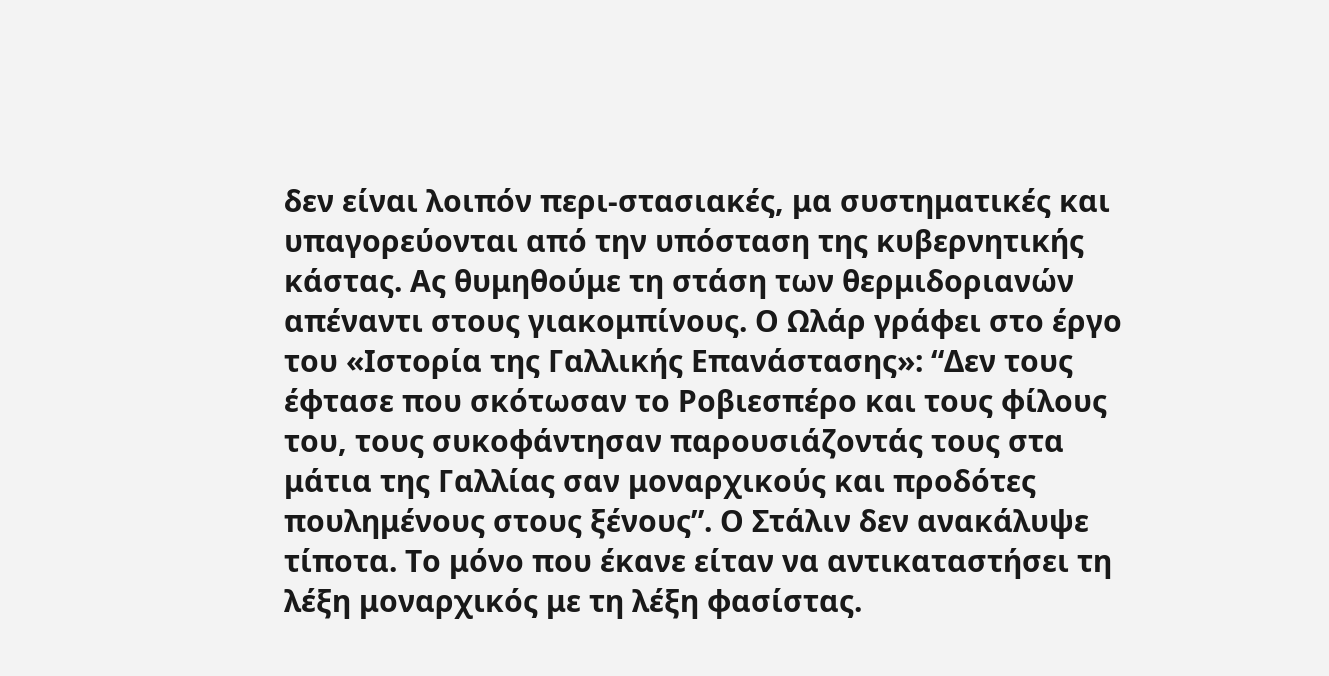δεν είναι λοιπόν περι-στασιακές, μα συστηματικές και υπαγορεύονται από την υπόσταση της κυβερνητικής κάστας. Ας θυμηθούμε τη στάση των θερμιδοριανών απέναντι στους γιακομπίνους. Ο Ωλάρ γράφει στο έργο του «Ιστορία της Γαλλικής Επανάστασης»: “Δεν τους έφτασε που σκότωσαν το Ροβιεσπέρο και τους φίλους του, τους συκοφάντησαν παρουσιάζοντάς τους στα μάτια της Γαλλίας σαν μοναρχικούς και προδότες πουλημένους στους ξένους”. Ο Στάλιν δεν ανακάλυψε τίποτα. Το μόνο που έκανε είταν να αντικαταστήσει τη λέξη μοναρχικός με τη λέξη φασίστας.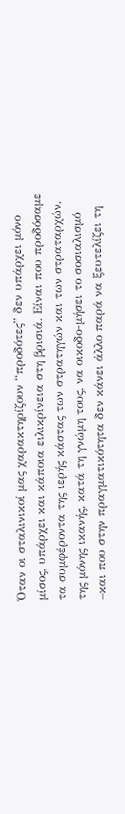Όταν οι σταλινικοί μας χαρακτηρίζουν “προδότες” δεν υπάρχει μόνο μίσος, υπάρχει και κάποια ειλικρίνεια στη βρισιά. Είναι που προδόσαμε τα συμφέροντα της ιερής κάστας των στρατηγών και των στραταρχών, της μόνης ικανής, κατά τη γνώμη τους, να οικοδο-μήσει το σοσιαλισμό –και που στην πραγματικότητα δεν κάνει άλλο παρά να ξευτελίζει τη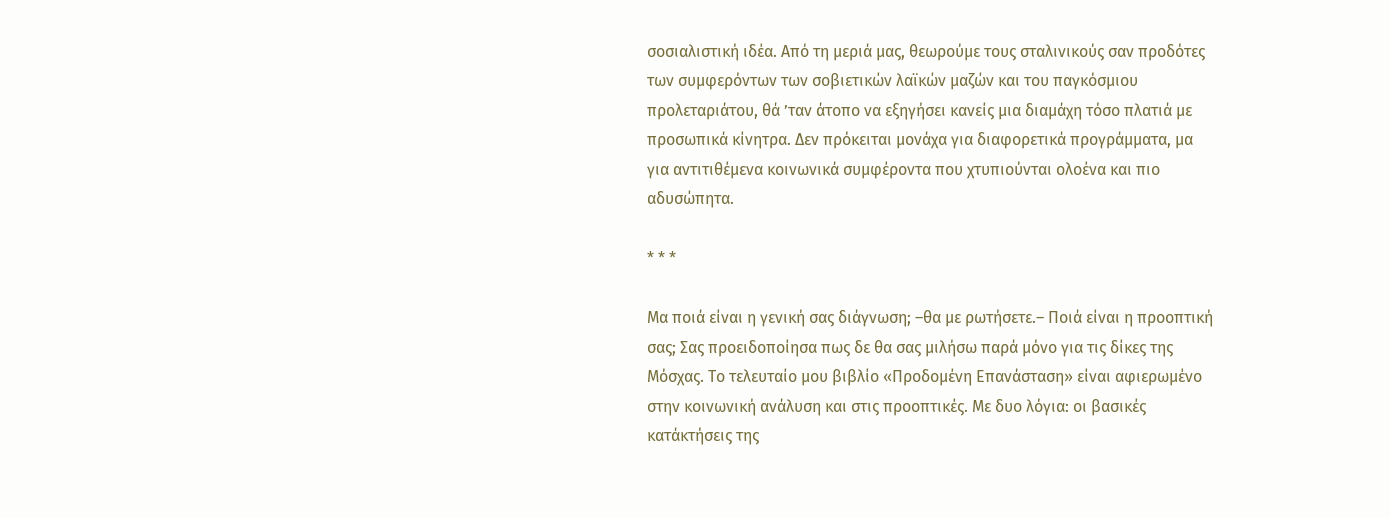σοσιαλιστική ιδέα. Από τη μεριά μας, θεωρούμε τους σταλινικούς σαν προδότες των συμφερόντων των σοβιετικών λαϊκών μαζών και του παγκόσμιου προλεταριάτου, θά ’ταν άτοπο να εξηγήσει κανείς μια διαμάχη τόσο πλατιά με προσωπικά κίνητρα. Δεν πρόκειται μονάχα για διαφορετικά προγράμματα, μα για αντιτιθέμενα κοινωνικά συμφέροντα που χτυπιούνται ολοένα και πιο αδυσώπητα.

* * *

Μα ποιά είναι η γενική σας διάγνωση; –θα με ρωτήσετε.– Ποιά είναι η προοπτική σας; Σας προειδοποίησα πως δε θα σας μιλήσω παρά μόνο για τις δίκες της Μόσχας. Το τελευταίο μου βιβλίο «Προδομένη Επανάσταση» είναι αφιερωμένο στην κοινωνική ανάλυση και στις προοπτικές. Με δυο λόγια: οι βασικές κατάκτήσεις της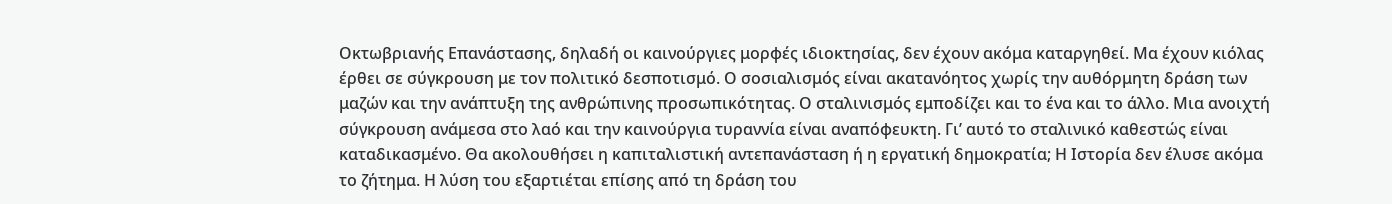Οκτωβριανής Επανάστασης, δηλαδή οι καινούργιες μορφές ιδιοκτησίας, δεν έχουν ακόμα καταργηθεί. Μα έχουν κιόλας έρθει σε σύγκρουση με τον πολιτικό δεσποτισμό. Ο σοσιαλισμός είναι ακατανόητος χωρίς την αυθόρμητη δράση των μαζών και την ανάπτυξη της ανθρώπινης προσωπικότητας. Ο σταλινισμός εμποδίζει και το ένα και το άλλο. Μια ανοιχτή σύγκρουση ανάμεσα στο λαό και την καινούργια τυραννία είναι αναπόφευκτη. Γι’ αυτό το σταλινικό καθεστώς είναι καταδικασμένο. Θα ακολουθήσει η καπιταλιστική αντεπανάσταση ή η εργατική δημοκρατία; Η Ιστορία δεν έλυσε ακόμα το ζήτημα. Η λύση του εξαρτιέται επίσης από τη δράση του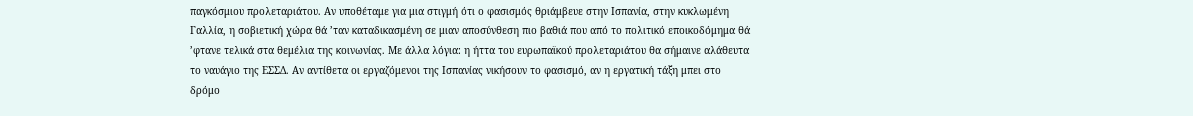παγκόσμιου προλεταριάτου. Αν υποθέταμε για μια στιγμή ότι ο φασισμός θριάμβευε στην Ισπανία, στην κυκλωμένη Γαλλία, η σοβιετική χώρα θά ’ταν καταδικασμένη σε μιαν αποσύνθεση πιο βαθιά που από το πολιτικό εποικοδόμημα θά ’φτανε τελικά στα θεμέλια της κοινωνίας. Με άλλα λόγια: η ήττα του ευρωπαϊκού προλεταριάτου θα σήμαινε αλάθευτα το ναυάγιο της ΕΣΣΔ. Αν αντίθετα οι εργαζόμενοι της Ισπανίας νικήσουν το φασισμό, αν η εργατική τάξη μπει στο δρόμο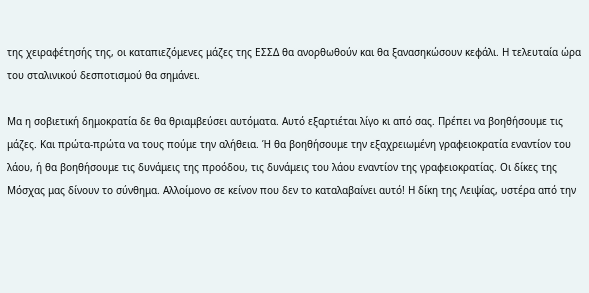της χειραφέτησής της, οι καταπιεζόμενες μάζες της ΕΣΣΔ θα ανορθωθούν και θα ξανασηκώσουν κεφάλι. Η τελευταία ώρα του σταλινικού δεσποτισμού θα σημάνει.

Μα η σοβιετική δημοκρατία δε θα θριαμβεύσει αυτόματα. Αυτό εξαρτιέται λίγο κι από σας. Πρέπει να βοηθήσουμε τις μάζες. Και πρώτα-πρώτα να τους πούμε την αλήθεια. Ή θα βοηθήσουμε την εξαχρειωμένη γραφειοκρατία εναντίον του λάου, ή θα βοηθήσουμε τις δυνάμεις της προόδου, τις δυνάμεις του λάου εναντίον της γραφειοκρατίας. Οι δίκες της Μόσχας μας δίνουν το σύνθημα. Αλλοίμονο σε κείνον που δεν το καταλαβαίνει αυτό! Η δίκη της Λειψίας, υστέρα από την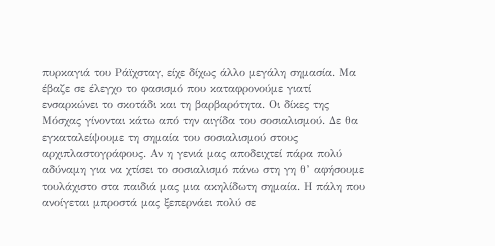πυρκαγιά του Ράϊχσταγ, είχε δίχως άλλο μεγάλη σημασία. Μα έβαζε σε έλεγχο το φασισμό που καταφρονούμε γιατί ενσαρκώνει το σκοτάδι και τη βαρβαρότητα. Οι δίκες της Μόσχας γίνονται κάτω από την αιγίδα του σοσιαλισμού. Δε θα εγκαταλείψουμε τη σημαία του σοσιαλισμού στους αρχιπλαστογράφους. Αν η γενιά μας αποδειχτεί πάρα πολύ αδύναμη για να χτίσει το σοσιαλισμό πάνω στη γη θ’ αφήσουμε τουλάχιστο στα παιδιά μας μια ακηλίδωτη σημαία. Η πάλη που ανοίγεται μπροστά μας ξεπερνάει πολύ σε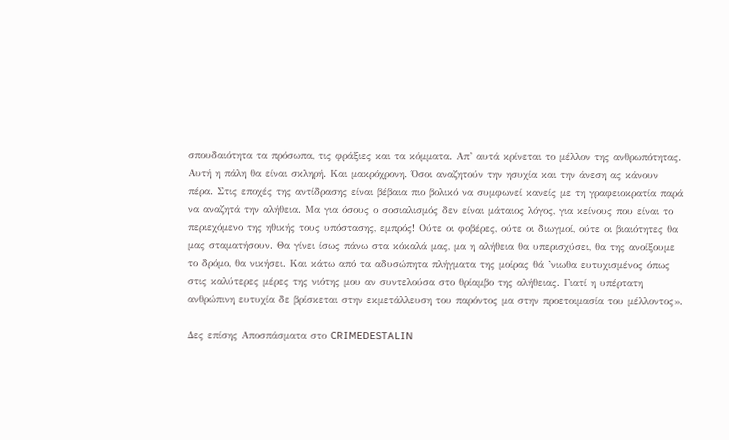σπουδαιότητα τα πρόσωπα, τις φράξιες και τα κόμματα. Απ’ αυτά κρίνεται το μέλλον της ανθρωπότητας. Αυτή η πάλη θα είναι σκληρή. Και μακρόχρονη. Όσοι αναζητούν την ησυχία και την άνεση ας κάνουν πέρα. Στις εποχές της αντίδρασης είναι βέβαια πιο βολικό να συμφωνεί κανείς με τη γραφειοκρατία παρά να αναζητά την αλήθεια. Μα για όσους ο σοσιαλισμός δεν είναι μάταιος λόγος, για κείνους που είναι το περιεχόμενο της ηθικής τους υπόστασης, εμπρός! Ούτε οι φοβέρες, ούτε οι διωγμοί, ούτε οι βιαιότητες θα μας σταματήσουν. Θα γίνει ίσως πάνω στα κόκαλά μας, μα η αλήθεια θα υπερισχύσει, θα της ανοίξουμε το δρόμο, θα νικήσει. Και κάτω από τα αδυσώπητα πλήγματα της μοίρας θά ’νιωθα ευτυχισμένος όπως στις καλύτερες μέρες της νιότης μου αν συντελούσα στο θρίαμβο της αλήθειας. Γιατί η υπέρτατη ανθρώπινη ευτυχία δε βρίσκεται στην εκμετάλλευση του παρόντος μα στην προετοιμασία του μέλλοντος».

Δες επίσης Aποσπάσματα στο CRIMEDESTALIN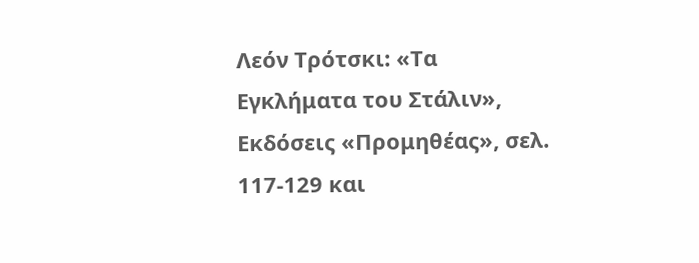Λεόν Τρότσκι: «Τα Εγκλήματα του Στάλιν», Εκδόσεις «Προμηθέας», σελ. 117-129 και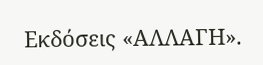Εκδόσεις «ΑΛΛΑΓΗ».